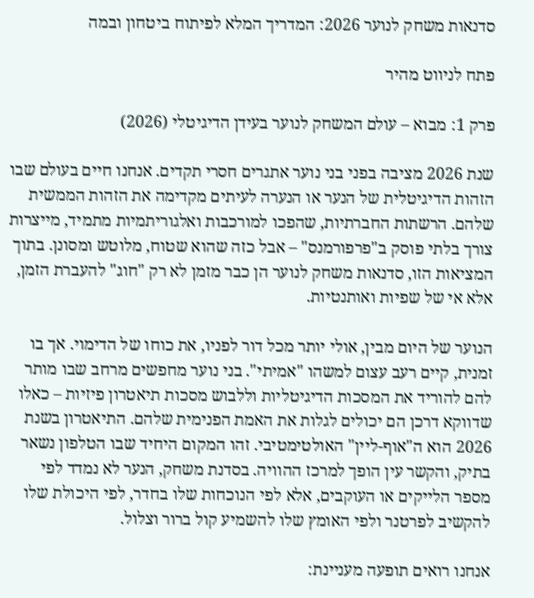סדנאות משחק לנוער 2026: המדריך המלא לפיתוח ביטחון ובמה

פתח לניווט מהיר

פרק 1: מבוא – עולם המשחק לנוער בעידן הדיגיטלי (2026)

שנת 2026 מציבה בפני בני נוער אתגרים חסרי תקדים. אנחנו חיים בעולם שבו הזהות הדיגיטלית של הנער או הנערה לעיתים מקדימה את הזהות הממשית שלהם. הרשתות החברתיות, שהפכו למורכבות ואלגוריתמיות מתמיד, מייצרות צורך בלתי פוסק ב"פרפורמנס" – אבל כזה שהוא שטוח, מלוטש ומסונן. בתוך המציאות הזו, סדנאות משחק לנוער הן כבר מזמן לא רק "חוג" להעברת הזמן, אלא אי של שפיות ואותנטיות.

הנוער של היום מבין, אולי יותר מכל דור לפניו, את כוחו של הדימוי. אך בו זמנית, קיים רעב עצום למשהו "אמיתי". בני נוער מחפשים מרחב שבו מותר להם להוריד את המסכות הדיגיטליות וללבוש מסכות תיאטרון פיזיות – כאלו שדווקא דרכן הם יכולים לגלות את האמת הפנימית שלהם. התיאטרון בשנת 2026 הוא ה"אוף-ליין" האולטימטיבי. זהו המקום היחיד שבו הטלפון נשאר בתיק, והקשר עין הופך למרכז ההוויה. בסדנת משחק, הנער לא נמדד לפי מספר הלייקים או העוקבים, אלא לפי הנוכחות שלו בחדר, לפי היכולת שלו להקשיב לפרטנר ולפי האומץ שלו להשמיע קול ברור וצלול.

אנחנו רואים תופעה מעניינת: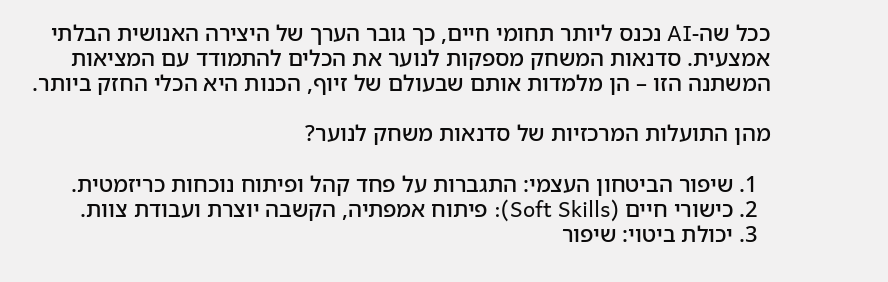ככל שה-AI נכנס ליותר תחומי חיים, כך גובר הערך של היצירה האנושית הבלתי אמצעית. סדנאות המשחק מספקות לנוער את הכלים להתמודד עם המציאות המשתנה הזו – הן מלמדות אותם שבעולם של זיוף, הכנות היא הכלי החזק ביותר.

מהן התועלות המרכזיות של סדנאות משחק לנוער?

  1. שיפור הביטחון העצמי: התגברות על פחד קהל ופיתוח נוכחות כריזמטית.
  2. כישורי חיים (Soft Skills): פיתוח אמפתיה, הקשבה יוצרת ועבודת צוות.
  3. יכולת ביטוי: שיפור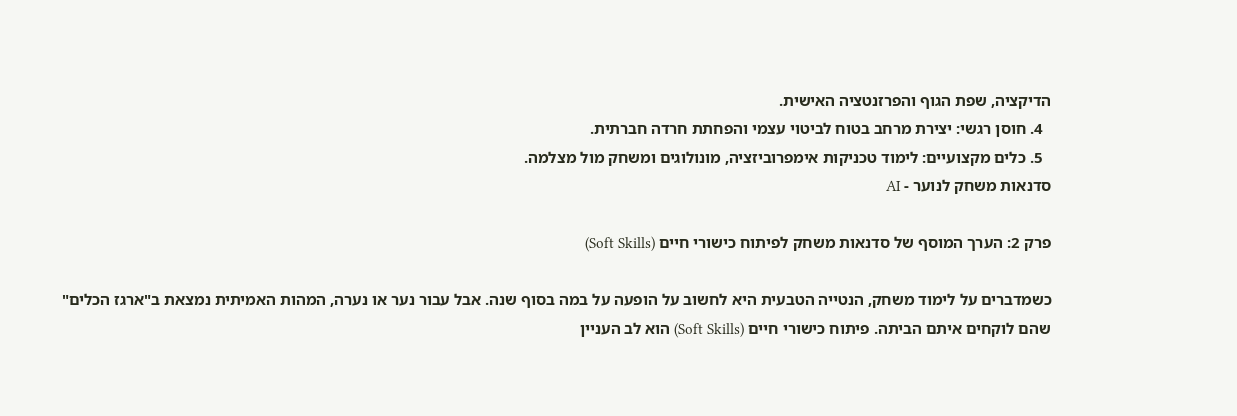הדיקציה, שפת הגוף והפרזנטציה האישית.
  4. חוסן רגשי: יצירת מרחב בטוח לביטוי עצמי והפחתת חרדה חברתית.
  5. כלים מקצועיים: לימוד טכניקות אימפרוביזציה, מונולוגים ומשחק מול מצלמה.
סדנאות משחק לנוער - AI

פרק 2: הערך המוסף של סדנאות משחק לפיתוח כישורי חיים (Soft Skills)

כשמדברים על לימוד משחק, הנטייה הטבעית היא לחשוב על הופעה על במה בסוף שנה. אבל עבור נער או נערה, המהות האמיתית נמצאת ב"ארגז הכלים" שהם לוקחים איתם הביתה. פיתוח כישורי חיים (Soft Skills) הוא לב העניין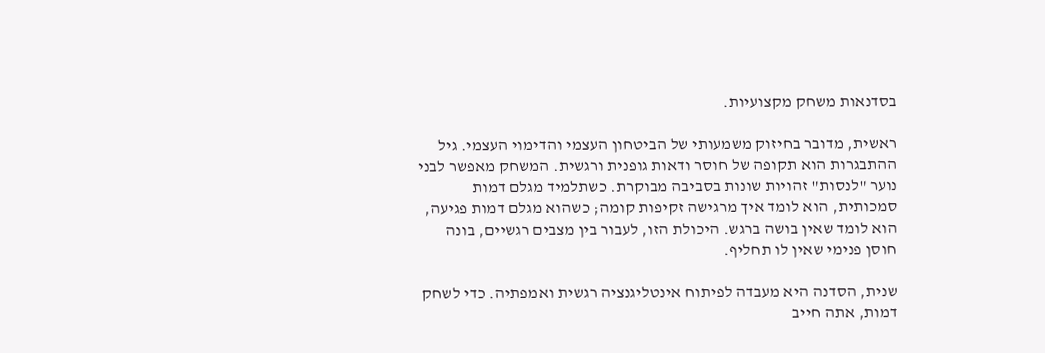בסדנאות משחק מקצועיות.

ראשית, מדובר בחיזוק משמעותי של הביטחון העצמי והדימוי העצמי. גיל ההתבגרות הוא תקופה של חוסר ודאות גופנית ורגשית. המשחק מאפשר לבני נוער "לנסות" זהויות שונות בסביבה מבוקרת. כשתלמיד מגלם דמות סמכותית, הוא לומד איך מרגישה זקיפות קומה; כשהוא מגלם דמות פגיעה, הוא לומד שאין בושה ברגש. היכולת הזו, לעבור בין מצבים רגשיים, בונה חוסן פנימי שאין לו תחליף.

שנית, הסדנה היא מעבדה לפיתוח אינטליגנציה רגשית ואמפתיה. כדי לשחק דמות, אתה חייב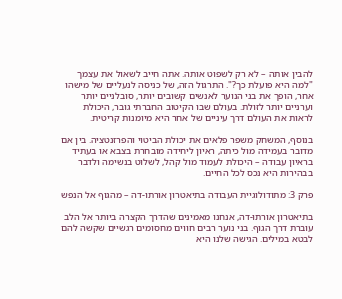להבין אותה – לא רק לשפוט אותה. אתה חייב לשאול את עצמך "למה היא פועלת כך?". התרגול הזה, של כניסה לנעליים של מישהו אחר, הופך את בני הנוער לאנשים קשובים יותר, סובלניים יותר וערניים יותר לזולת. בעולם שבו הקיטוב החברתי גובר, היכולת לראות את העולם דרך עיניים של אחר היא מיומנות קריטית.

בנוסף, המשחק משפר פלאים את יכולת הביטוי והפרזנטציה. בין אם מדובר בעמידה מול כיתה, ראיון ליחידה מובחרת בצבא או בעתיד בראיון עבודה – היכולת לעמוד מול קהל, לשלוט בנשימה ולדבר בבהירות היא נכס לכל החיים.

פרק 3: מתודולוגיית העבודה בתיאטרון אורתו-דה – מהגוף אל הנפש

בתיאטרון אורתו-דה, אנחנו מאמינים שהדרך הקצרה ביותר אל הלב עוברת דרך הגוף. בני נוער רבים חווים מחסומים רגשיים שקשה להם לבטא במילים. הגישה שלנו היא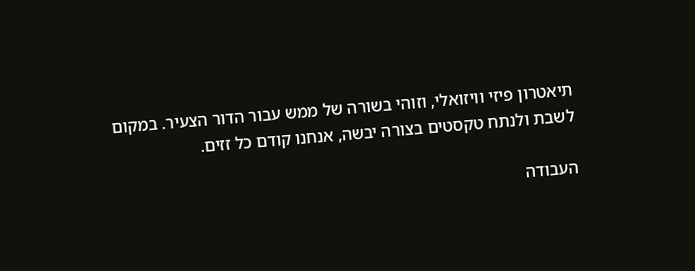תיאטרון פיזי וויזואלי, וזוהי בשורה של ממש עבור הדור הצעיר. במקום לשבת ולנתח טקסטים בצורה יבשה, אנחנו קודם כל זזים.

העבודה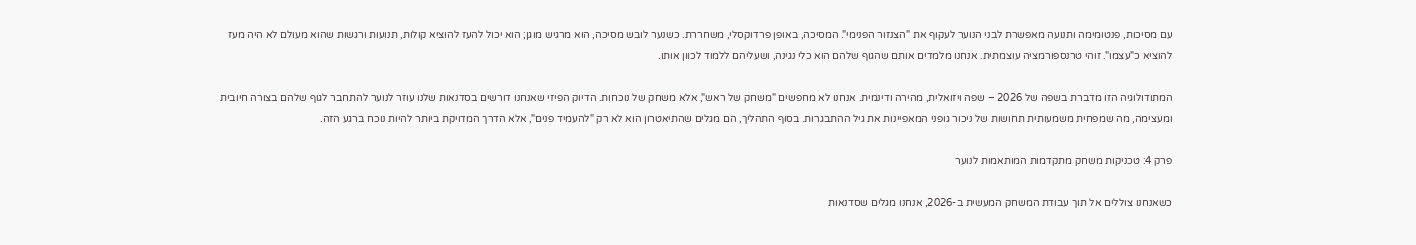עם מסיכות, פנטומימה ותנועה מאפשרת לבני הנוער לעקוף את "הצנזור הפנימי". המסיכה, באופן פרדוקסלי, משחררת. כשנער לובש מסיכה, הוא מרגיש מוגן; הוא יכול להעז להוציא קולות, תנועות ורגשות שהוא מעולם לא היה מעז להוציא כ"עצמו". זוהי טרנספורמציה עוצמתית. אנחנו מלמדים אותם שהגוף שלהם הוא כלי נגינה, ושעליהם ללמוד לכוון אותו.

המתודולוגיה הזו מדברת בשפה של 2026 – שפה ויזואלית, מהירה ודינמית. אנחנו לא מחפשים "משחק של ראש", אלא משחק של נוכחות. הדיוק הפיזי שאנחנו דורשים בסדנאות שלנו עוזר לנוער להתחבר לגוף שלהם בצורה חיובית ומעצימה, מה שמפחית משמעותית תחושות של ניכור גופני המאפיינות את גיל ההתבגרות. בסוף התהליך, הם מגלים שהתיאטרון הוא לא רק "להעמיד פנים", אלא הדרך המדויקת ביותר להיות נוכח ברגע הזה.

פרק 4: טכניקות משחק מתקדמות המותאמות לנוער

כשאנחנו צוללים אל תוך עבודת המשחק המעשית ב-2026, אנחנו מגלים שסדנאות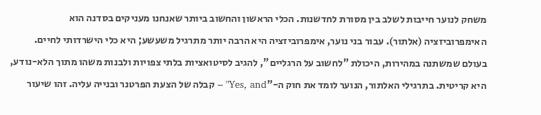משחק לנוער חייבות לשלב בין מסורת לחדשנות. הכלי הראשון והחשוב ביותר שאנחנו מעניקים בסדנה הוא האימפרוביזציה (אלתור). עבור בני נוער, אימפרוביזציה היא הרבה יותר מתרגיל משעשע; היא כלי הישרדותי לחיים. בעולם שמשתנה במהירות, היכולת "לחשוב על הרגליים", להגיב לסיטואציות בלתי צפויות ולבנות משהו מתוך הלא-נודע, היא קריטית. בתרגילי האלתור, הנוער לומד את חוק ה-"Yes, and" – קבלה של הצעת הפרטנר ובנייה עליה. זהו שיעור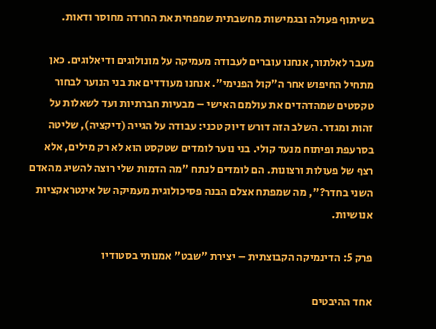בשיתוף פעולה ובגמישות מחשבתית שמפחית את החרדה מחוסר ודאות.

מעבר לאלתור, אנחנו עוברים לעבודה מעמיקה על מונולוגים ודיאלוגים. כאן מתחיל החיפוש אחר ה"קול הפנימי". אנחנו מעודדים את בני הנוער לבחור טקסטים שמהדהדים את עולמם האישי – מבעיות חברתיות ועד לשאלות על זהות ומגדר. השלב הזה דורש דיוק טכני: עבודה על הגייה (דיקציה), שליטה בסרעפת ופיתוח מנעד קולי. בני נוער לומדים שטקסט הוא לא רק מילים, אלא רצף של פעולות ורצונות. הם לומדים לנתח "מה הדמות שלי רוצה להשיג מהאדם השני בחדר?", מה שמפתח אצלם הבנה פסיכולוגית מעמיקה של אינטראקציות אנושיות.

פרק 5: הדינמיקה הקבוצתית – יצירת "שבט" אמנותי בסטודיו

אחד ההיבטים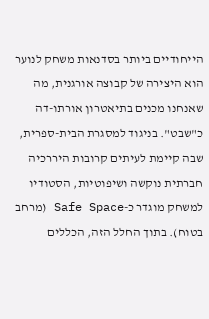הייחודיים ביותר בסדנאות משחק לנוער הוא היצירה של קבוצה אורגנית, מה שאנחנו מכנים בתיאטרון אורתו-דה כ"שבט". בניגוד למסגרת הבית-ספרית, שבה קיימת לעיתים קרובות היררכיה חברתית נוקשה ושיפוטיות, הסטודיו למשחק מוגדר כ-Safe Space (מרחב בטוח). בתוך החלל הזה, הכללים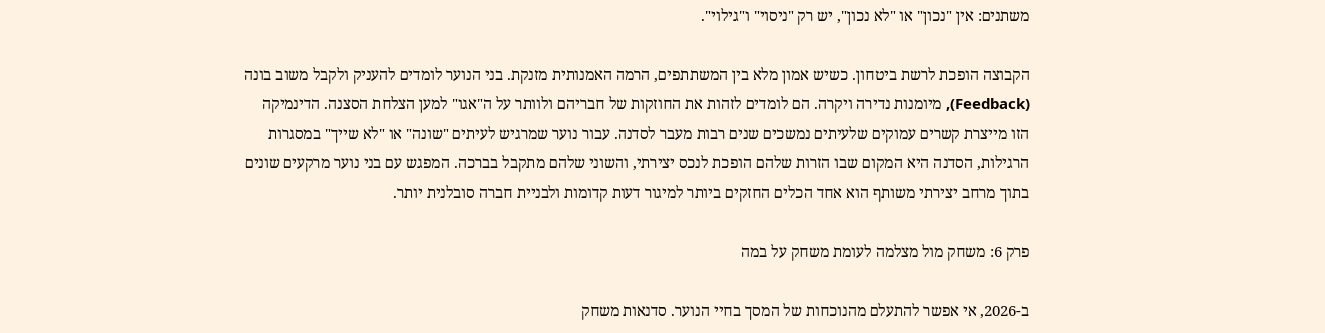משתנים: אין "נכון" או "לא נכון", יש רק "ניסוי" ו"גילוי".

הקבוצה הופכת לרשת ביטחון. כשיש אמון מלא בין המשתתפים, הרמה האמנותית מזנקת. בני הנוער לומדים להעניק ולקבל משוב בונה (Feedback), מיומנות נדירה ויקרה. הם לומדים לזהות את החוזקות של חבריהם ולוותר על ה"אגו" למען הצלחת הסצנה. הדינמיקה הזו מייצרת קשרים עמוקים שלעיתים נמשכים שנים רבות מעבר לסדנה. עבור נוער שמרגיש לעיתים "שונה" או "לא שייך" במסגרות הרגילות, הסדנה היא המקום שבו הזרות שלהם הופכת לנכס יצירתי, והשוני שלהם מתקבל בברכה. המפגש עם בני נוער מרקעים שונים בתוך מרחב יצירתי משותף הוא אחד הכלים החזקים ביותר למיגור דעות קדומות ולבניית חברה סובלנית יותר.

פרק 6: משחק מול מצלמה לעומת משחק על במה

ב-2026, אי אפשר להתעלם מהנוכחות של המסך בחיי הנוער. סדנאות משחק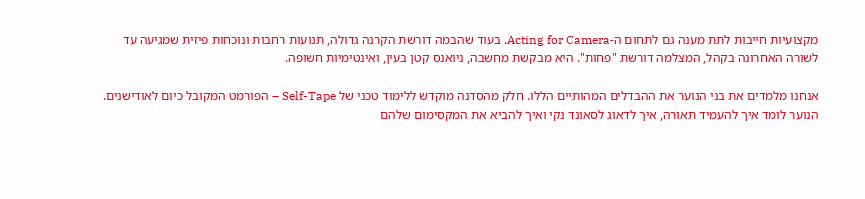מקצועיות חייבות לתת מענה גם לתחום ה-Acting for Camera. בעוד שהבמה דורשת הקרנה גדולה, תנועות רחבות ונוכחות פיזית שמגיעה עד לשורה האחרונה בקהל, המצלמה דורשת "פחות". היא מבקשת מחשבה, ניואנס קטן בעין, ואינטימיות חשופה.

אנחנו מלמדים את בני הנוער את ההבדלים המהותיים הללו. חלק מהסדנה מוקדש ללימוד טכני של Self-Tape – הפורמט המקובל כיום לאודישנים. הנוער לומד איך להעמיד תאורה, איך לדאוג לסאונד נקי ואיך להביא את המקסימום שלהם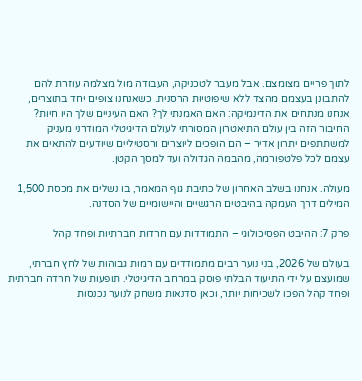לתוך פריים מצומצם. אבל מעבר לטכניקה, העבודה מול מצלמה עוזרת להם להתבונן בעצמם מהצד ללא שיפוטיות הרסנית. כשאנחנו צופים יחד בתוצרים, אנחנו מנתחים את הדינמיקה: האם האמנתי לך? האם העיניים שלך היו חיות? החיבור הזה בין עולם התיאטרון המסורתי לעולם הדיגיטלי המודרני מעניק למשתתפים יתרון אדיר – הם הופכים ליוצרים ורסטיליים שיודעים להתאים את עצמם לכל פלטפורמה, מהבמה הגדולה ועד למסך הקטן.

מעולה. אנחנו בשלב האחרון של כתיבת גוף המאמר, בו נשלים את מכסת 1,500 המילים דרך העמקה בהיבטים הרגשיים והיישומיים של הסדנה.

פרק 7: ההיבט הפסיכולוגי – התמודדות עם חרדות חברתיות ופחד קהל

בעולם של 2026, בני נוער רבים מתמודדים עם רמות גבוהות של לחץ חברתי, שמועצם על ידי התיעוד הבלתי פוסק במרחב הדיגיטלי. תופעות של חרדה חברתית ופחד קהל הפכו לשכיחות יותר, וכאן סדנאות משחק לנוער נכנסות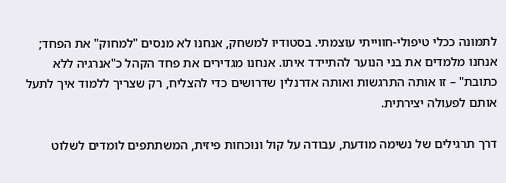לתמונה ככלי טיפולי-חווייתי עוצמתי. בסטודיו למשחק, אנחנו לא מנסים "למחוק" את הפחד; אנחנו מלמדים את בני הנוער להתיידד איתו. אנחנו מגדירים את פחד הקהל כ"אנרגיה ללא כתובת" – זו אותה התרגשות ואותה אדרנלין שדרושים כדי להצליח, רק שצריך ללמוד איך לתעל אותם לפעולה יצירתית.

דרך תרגילים של נשימה מודעת, עבודה על קול ונוכחות פיזית, המשתתפים לומדים לשלוט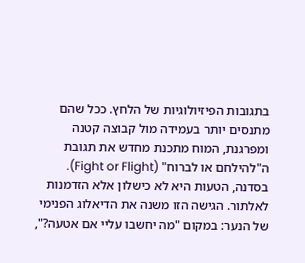בתגובות הפיזיולוגיות של הלחץ. ככל שהם מתנסים יותר בעמידה מול קבוצה קטנה ומפרגנת, המוח מתכנת מחדש את תגובת ה"להילחם או לברוח" (Fight or Flight). בסדנה, הטעות היא לא כישלון אלא הזדמנות לאלתור. הגישה הזו משנה את הדיאלוג הפנימי של הנער: במקום "מה יחשבו עליי אם אטעה?",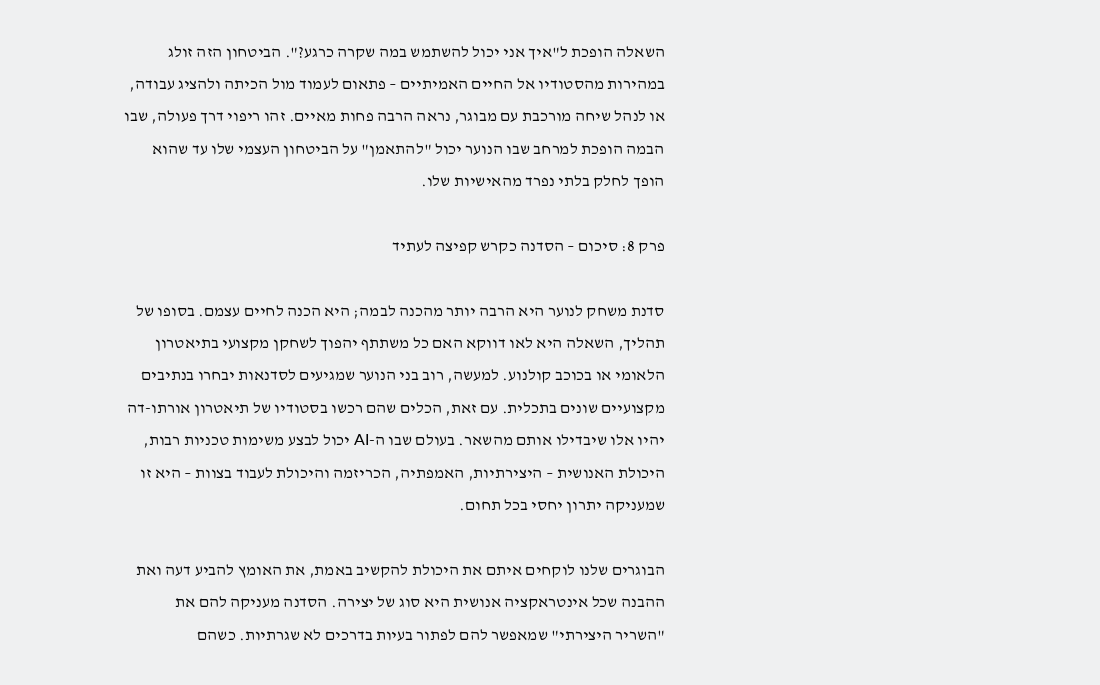השאלה הופכת ל"איך אני יכול להשתמש במה שקרה כרגע?". הביטחון הזה זולג במהירות מהסטודיו אל החיים האמיתיים – פתאום לעמוד מול הכיתה ולהציג עבודה, או לנהל שיחה מורכבת עם מבוגר, נראה הרבה פחות מאיים. זהו ריפוי דרך פעולה, שבו הבמה הופכת למרחב שבו הנוער יכול "להתאמן" על הביטחון העצמי שלו עד שהוא הופך לחלק בלתי נפרד מהאישיות שלו.

פרק 8: סיכום – הסדנה כקרש קפיצה לעתיד

סדנת משחק לנוער היא הרבה יותר מהכנה לבמה; היא הכנה לחיים עצמם. בסופו של תהליך, השאלה היא לאו דווקא האם כל משתתף יהפוך לשחקן מקצועי בתיאטרון הלאומי או בכוכב קולנוע. למעשה, רוב בני הנוער שמגיעים לסדנאות יבחרו בנתיבים מקצועיים שונים בתכלית. עם זאת, הכלים שהם רכשו בסטודיו של תיאטרון אורתו-דה יהיו אלו שיבדילו אותם מהשאר. בעולם שבו ה-AI יכול לבצע משימות טכניות רבות, היכולת האנושית – היצירתיות, האמפתיה, הכריזמה והיכולת לעבוד בצוות – היא זו שמעניקה יתרון יחסי בכל תחום.

הבוגרים שלנו לוקחים איתם את היכולת להקשיב באמת, את האומץ להביע דעה ואת ההבנה שכל אינטראקציה אנושית היא סוג של יצירה. הסדנה מעניקה להם את "השריר היצירתי" שמאפשר להם לפתור בעיות בדרכים לא שגרתיות. כשהם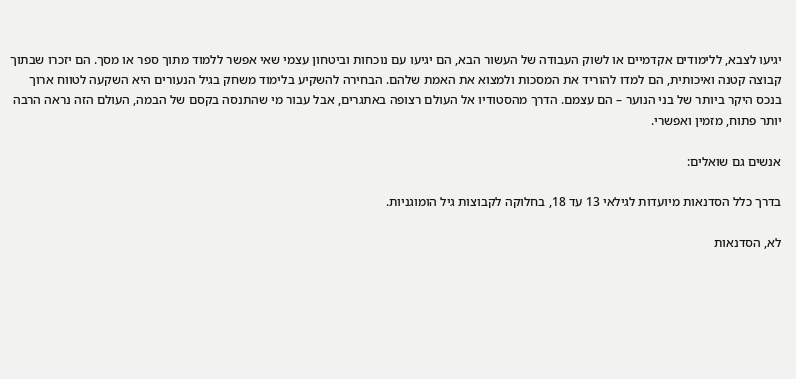יגיעו לצבא, ללימודים אקדמיים או לשוק העבודה של העשור הבא, הם יגיעו עם נוכחות וביטחון עצמי שאי אפשר ללמוד מתוך ספר או מסך. הם יזכרו שבתוך קבוצה קטנה ואיכותית, הם למדו להוריד את המסכות ולמצוא את האמת שלהם. הבחירה להשקיע בלימוד משחק בגיל הנעורים היא השקעה לטווח ארוך בנכס היקר ביותר של בני הנוער – הם עצמם. הדרך מהסטודיו אל העולם רצופה באתגרים, אבל עבור מי שהתנסה בקסם של הבמה, העולם הזה נראה הרבה יותר פתוח, מזמין ואפשרי.

אנשים גם שואלים:

בדרך כלל הסדנאות מיועדות לגילאי 13 עד 18, בחלוקה לקבוצות גיל הומוגניות.

לא, הסדנאות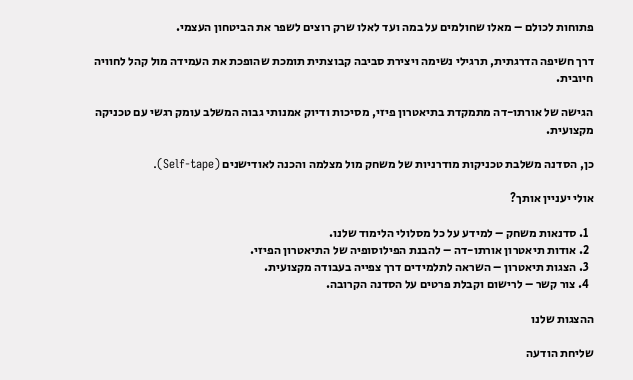פתוחות לכולם – מאלו שחולמים על במה ועד לאלו שרק רוצים לשפר את הביטחון העצמי.

דרך חשיפה הדרגתית, תרגילי נשימה ויצירת סביבה קבוצתית תומכת שהופכת את העמידה מול קהל לחוויה חיובית.

הגישה של אורתו-דה מתמקדת בתיאטרון פיזי, מסיכות ודיוק אמנותי גבוה המשלב עומק רגשי עם טכניקה מקצועית.

כן, הסדנה משלבת טכניקות מודרניות של משחק מול מצלמה והכנה לאודישנים (Self-tape).

אולי יעניין אותך?

  1. סדנאות משחק – למידע על כל מסלולי הלימוד שלנו.
  2. אודות תיאטרון אורתו-דה – להבנת הפילוסופיה של התיאטרון הפיזי.
  3. הצגות תיאטרון – השראה לתלמידים דרך צפייה בעבודה מקצועית.
  4. צור קשר – לרישום וקבלת פרטים על הסדנה הקרובה.

ההצגות שלנו

שליחת הודעה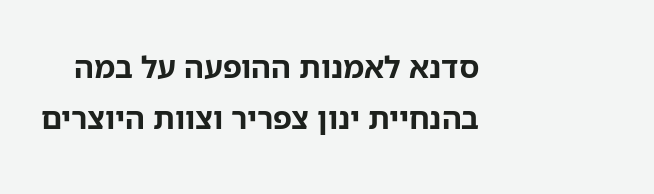סדנא לאמנות ההופעה על במה בהנחיית ינון צפריר וצוות היוצרים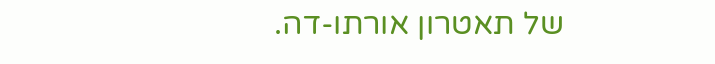של תאטרון אורתו-דה.